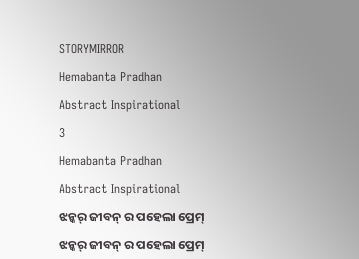STORYMIRROR

Hemabanta Pradhan

Abstract Inspirational

3

Hemabanta Pradhan

Abstract Inspirational

ଝନ୍କର୍ ଜୀବନ୍ ର ପହେଲା ପ୍ରେମ୍

ଝନ୍କର୍ ଜୀବନ୍ ର ପହେଲା ପ୍ରେମ୍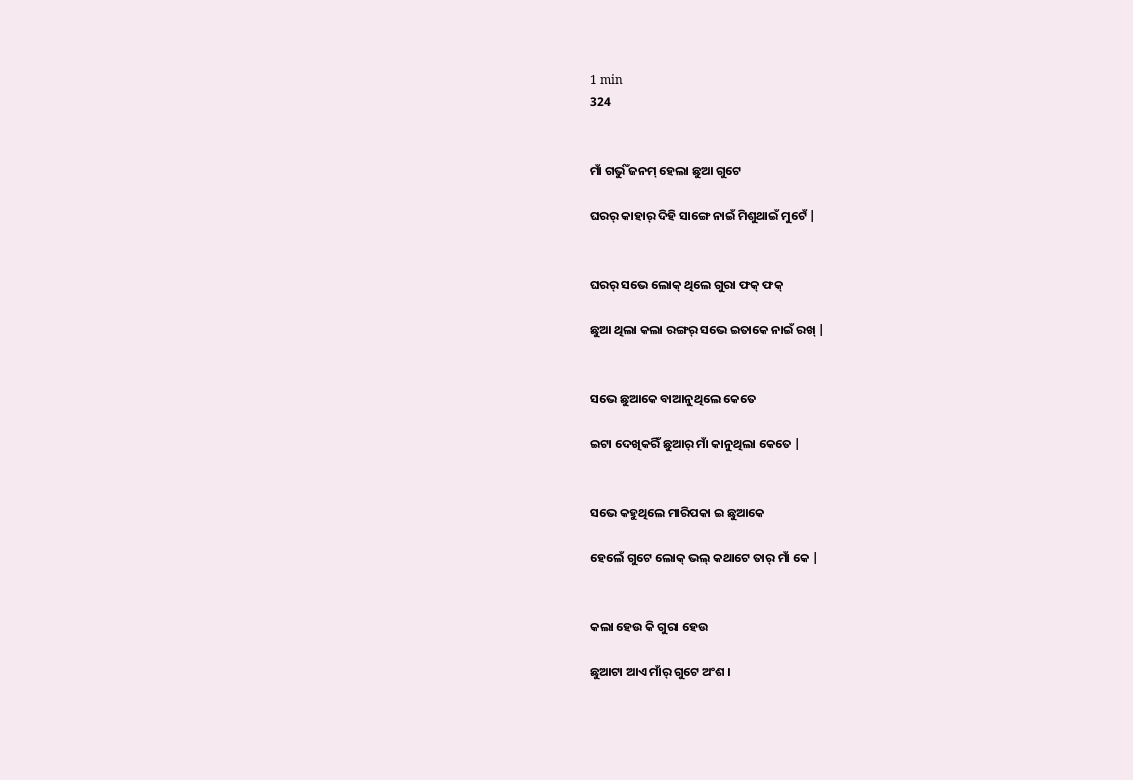1 min
324


ମାଁ ଗର୍ଭୁଁ ଜନମ୍ ହେଲା ଛୁଆ ଗୁଟେ

ଘରର୍ କାହାର୍ ଦିହି ସାଙ୍ଗେ ନାଇଁ ମିଶୁଥାଇଁ ମୁଟେଁ |


ଘରର୍ ସଭେ ଲୋକ୍ ଥିଲେ ଗୁରା ଫକ୍ ଫକ୍

ଛୁଆ ଥିଲା କଲା ରଙ୍ଗର୍ ସଭେ ଇତାକେ ନାଇଁ ରଖ୍ |


ସଭେ ଛୁଆକେ ବାଆନୁଥିଲେ କେତେ

ଇଟା ଦେଖିକରିଁ ଛୁଆର୍ ମାଁ କାନୁଥିଲା କେତେ |


ସଭେ କହୁଥିଲେ ମାରିପକା ଇ ଛୁଆକେ

ହେଲେଁ ଗୁଟେ ଲୋକ୍ ଭଲ୍ କଥାଟେ ତାର୍ ମାଁ କେ |


କଲା ହେଉ କି ଗୁରା ହେଉ

ଛୁଆଟା ଆଏ ମାଁର୍ ଗୁଟେ ଅଂଶ ।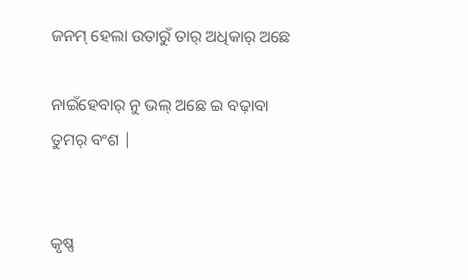ଜନମ୍ ହେଲା ଉତାରୁଁ ତାର୍ ଅଧିକାର୍ ଅଛେ

ନାଇଁହେବାର୍ ନୁ ଭଲ୍ ଅଛେ ଇ ବଢ଼ାବା ତୁମର୍ ବଂଶ |


କୃଷ୍ଣ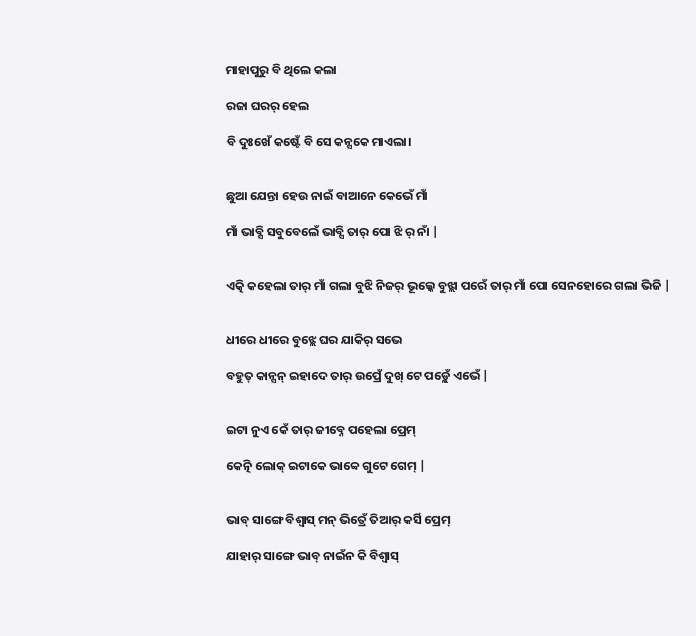ମାହାପୁରୁ ବି ଥିଲେ କଲା

ରଜା ଘରର୍ ହେଲ

ବି ଦୁଃଖେଁ କଷ୍ଟେଁ ବି ସେ କନ୍ସକେ ମାଏଲା।


ଛୁଆ ଯେନ୍ତା ହେଉ ନାଇଁ ବାଆନେ କେଭେଁ ମାଁ

ମାଁ ଭାବ୍ସି ସବୁବେଲେଁ ଭାବ୍ସି ତାର୍ ପୋ ଝି ର୍ ନାଁ |


ଏତ୍କି କହେଲା ତାର୍ ମାଁ ଗଲା ବୁଝି ନିଜର୍ ଭୂଲ୍କେ ବୁଝ୍ଲା ପରେଁ ତାର୍ ମାଁ ପୋ ସେନହୋରେ ଗଲା ଭିଜି |


ଧୀରେ ଧୀରେ ବୁଝ୍ଲେ ଘର ଯାକିର୍ ସଭେ

ବହୁତ୍ କାନ୍ସନ୍ ଇହାଦେ ତାର୍ ଉପ୍ରେଁ ଦୁଖ୍ ଟେ ପଡ଼୍ଲେଁ ଏଭେଁ |


ଇଟା ନୁଏ କେଁ ତାର୍ ଜୀବ୍ନେ ପହେଲା ପ୍ରେମ୍

କେତ୍ନି ଲୋକ୍ ଇଟାକେ ଭାବ୍ବେ ଗୁଟେ ଗେମ୍ |


ଭାବ୍ ସାଙ୍ଗେ ବିଶ୍ବାସ୍ ମନ୍ ଭିତ୍ରେଁ ତିଆର୍ କର୍ସି ପ୍ରେମ୍

ଯାହାର୍ ସାଙ୍ଗେ ଭାବ୍ ନାଇଁନ କି ବିଶ୍ବାସ୍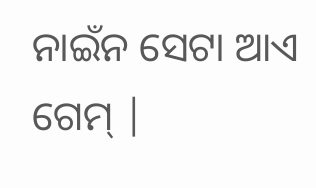ନାଇଁନ ସେଟା ଆଏ ଗେମ୍ |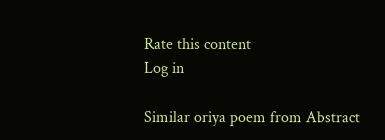Rate this content
Log in

Similar oriya poem from Abstract